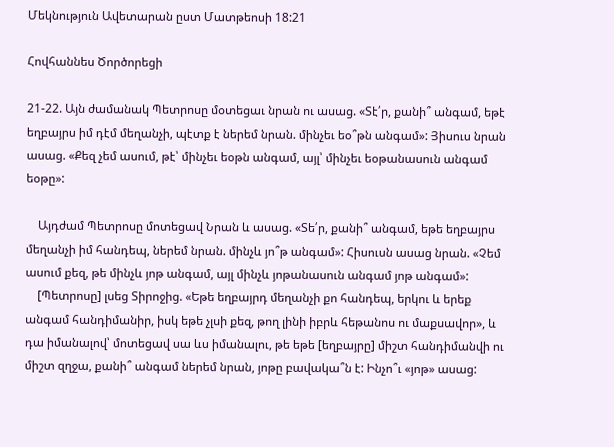Մեկնություն Ավետարան ըստ Մատթեոսի 18:21

Հովհաննես Ծործորեցի

21-22. Այն ժամանակ Պետրոսը մօտեցաւ նրան ու ասաց. «Տէ՛ր, քանի՞ անգամ, եթէ եղբայրս իմ դէմ մեղանչի, պէտք է ներեմ նրան. մինչեւ եօ՞թն անգամ»: Յիսուս նրան ասաց. «Քեզ չեմ ասում, թէ՝ մինչեւ եօթն անգամ, այլ՝ մինչեւ եօթանասուն անգամ եօթը»:

    Այդժամ Պետրոսը մոտեցավ Նրան և ասաց. «Տե՛ր, քանի՞ անգամ, եթե եղբայրս մեղանչի իմ հանդեպ, ներեմ նրան. մինչև յո՞թ անգամ»: Հիսուսն ասաց նրան. «Չեմ ասում քեզ, թե մինչև յոթ անգամ, այլ մինչև յոթանասուն անգամ յոթ անգամ»:
    [Պետրոսը] լսեց Տիրոջից. «Եթե եղբայրդ մեղանչի քո հանդեպ, երկու և երեք անգամ հանդիմանիր, իսկ եթե չլսի քեզ, թող լինի իբրև հեթանոս ու մաքսավոր», և դա իմանալով՝ մոտեցավ սա ևս իմանալու, թե եթե [եղբայրը] միշտ հանդիմանվի ու միշտ զղջա, քանի՞ անգամ ներեմ նրան, յոթը բավակա՞ն է: Ինչո՞ւ «յոթ» ասաց: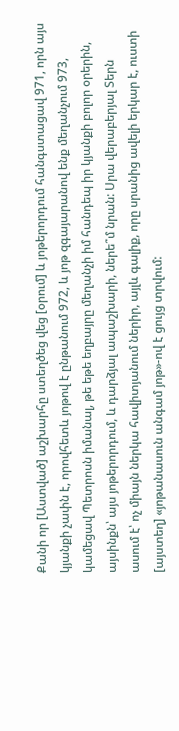Քանի որ [Աստված] աշխարհը ստեղծեց վեց [օրում] և յոթերորդում հանգստացավ 971, որն այս կյանքի չափն է, որովհետև յոթով է ընթանում 972, և յոթ զգայարանով ենք մեղանչում 973, կամեցավ Պետրոսն իմանալ, թե եթե եղբայրը մեղանչի իմ հանդեպ իր կյանքի բոլոր օրերին, այսինքն՝ այս յոթերորդում, և դարձյալ ապաշխարի, ներե՞մ նրան: Սրա վերաբերյալ Տերն ասում է՝ ոչ միայն ներկա հավիտյանում ներիր, այլև գալիք, որը սրանից ավելի երկար է, ուստի [այստեղ] «յոթանասուն անգամ յոթ»-ով է ցույց տրվում: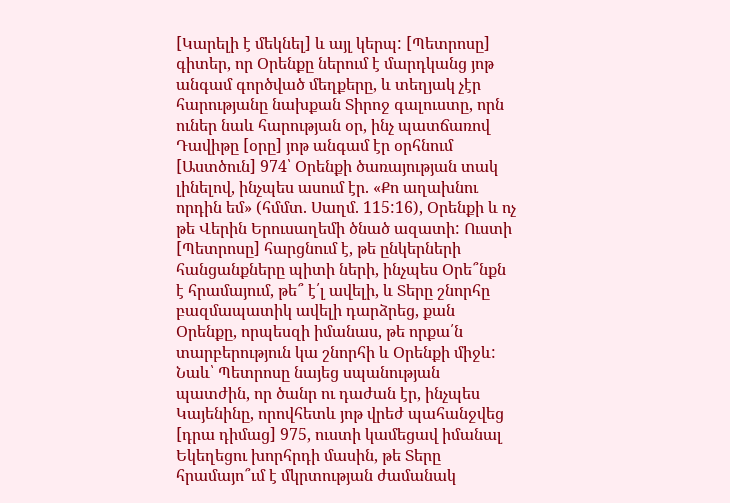[Կարելի է մեկնել] և այլ կերպ: [Պետրոսը] գիտեր, որ Օրենքը ներում է մարդկանց յոթ անգամ գործված մեղքերը, և տեղյակ չէր հարությանը նախքան Տիրոջ գալուստը, որն ուներ նաև հարության օր, ինչ պատճառով Դավիթը [օրը] յոթ անգամ էր օրհնում [Աստծուն] 974՝ Օրենքի ծառայության տակ լինելով, ինչպես ասում էր. «Քո աղախնու որդին եմ» (հմմտ. Սաղմ. 115:16), Օրենքի և ոչ թե Վերին Երուսաղեմի ծնած ազատի: Ուստի [Պետրոսը] հարցնում է, թե ընկերների հանցանքները պիտի ների, ինչպես Օրե՞նքն է հրամայում, թե՞ է՛լ ավելի, և Տերը շնորհը բազմապատիկ ավելի դարձրեց, քան Օրենքը, որպեսզի իմանաս, թե որքա՛ն տարբերություն կա շնորհի և Օրենքի միջև: Նաև՝ Պետրոսը նայեց սպանության պատժին, որ ծանր ու դաժան էր, ինչպես Կայենինը, որովհետև յոթ վրեժ պահանջվեց [դրա դիմաց] 975, ուստի կամեցավ իմանալ Եկեղեցու խորհրդի մասին, թե Տերը հրամայո՞ւմ է մկրտության ժամանակ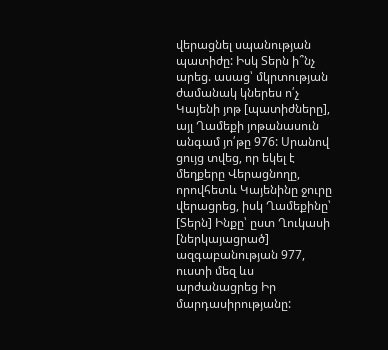վերացնել սպանության պատիժը: Իսկ Տերն ի՞նչ արեց. ասաց՝ մկրտության ժամանակ կներես ո՛չ Կայենի յոթ [պատիժները], այլ Ղամեքի յոթանասուն անգամ յո՛թը 976: Սրանով ցույց տվեց, որ եկել է մեղքերը Վերացնողը, որովհետև Կայենինը ջուրը վերացրեց, իսկ Ղամեքինը՝ [Տերն] Ինքը՝ ըստ Ղուկասի [ներկայացրած] ազգաբանության 977, ուստի մեզ ևս արժանացրեց Իր մարդասիրությանը: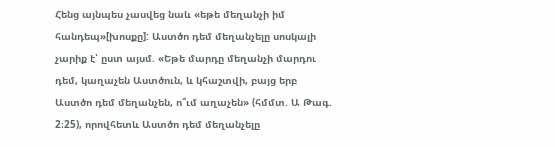Հենց այնպես չասվեց նաև «եթե մեղանչի իմ հանդեպ»[խոսքը]: Աստծո դեմ մեղանչելը սոսկալի չարիք է՝ ըստ այսմ. «Եթե մարդը մեղանչի մարդու դեմ, կաղաչեն Աստծուն, և կհաշտվի, բայց երբ Աստծո դեմ մեղանչեն, ո՞ւմ աղաչեն» (հմմտ. Ա Թագ. 2։25), որովհետև Աստծո դեմ մեղանչելը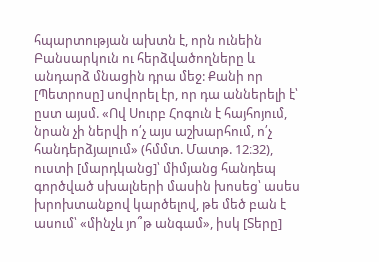հպարտության ախտն է, որն ունեին Բանսարկուն ու հերձվածողները և անդարձ մնացին դրա մեջ: Քանի որ [Պետրոսը] սովորել էր, որ դա աններելի է՝ ըստ այսմ. «Ով Սուրբ Հոգուն է հայհոյում, նրան չի ներվի ո՛չ այս աշխարհում, ո՛չ հանդերձյալում» (հմմտ. Մատթ. 12։32), ուստի [մարդկանց]՝ միմյանց հանդեպ գործված սխալների մասին խոսեց՝ ասես խրոխտանքով կարծելով, թե մեծ բան է ասում՝ «մինչև յո՞թ անգամ», իսկ [Տերը]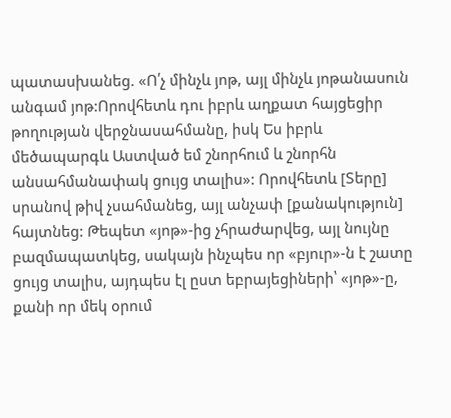պատասխանեց. «Ո՛չ մինչև յոթ, այլ մինչև յոթանասուն անգամ յոթ:Որովհետև դու իբրև աղքատ հայցեցիր թողության վերջնասահմանը, իսկ Ես իբրև մեծապարգև Աստված եմ շնորհում և շնորհն անսահմանափակ ցույց տալիս»: Որովհետև [Տերը] սրանով թիվ չսահմանեց, այլ անչափ [քանակություն] հայտնեց: Թեպետ «յոթ»-ից չհրաժարվեց, այլ նույնը բազմապատկեց, սակայն ինչպես որ «բյուր»-ն է շատը ցույց տալիս, այդպես էլ ըստ եբրայեցիների՝ «յոթ»-ը, քանի որ մեկ օրում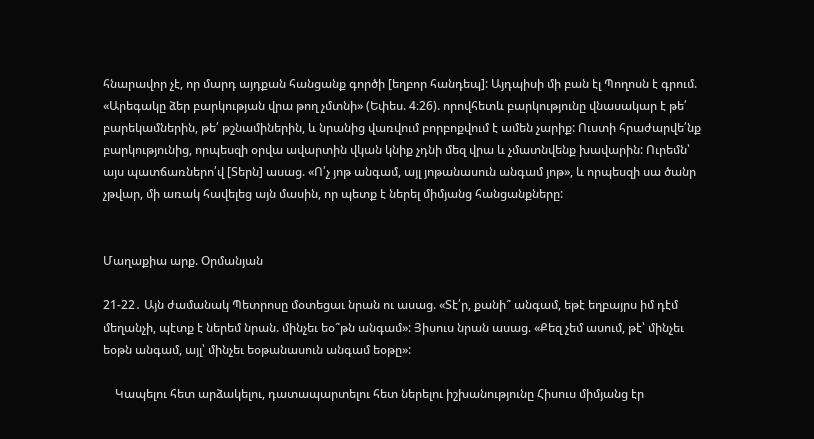հնարավոր չէ, որ մարդ այդքան հանցանք գործի [եղբոր հանդեպ]: Այդպիսի մի բան էլ Պողոսն է գրում. «Արեգակը ձեր բարկության վրա թող չմտնի» (Եփես. 4։26). որովհետև բարկությունը վնասակար է թե՛ բարեկամներին, թե՛ թշնամիներին, և նրանից վառվում բորբոքվում է ամեն չարիք: Ուստի հրաժարվե՛նք բարկությունից, որպեսզի օրվա ավարտին վկան կնիք չդնի մեզ վրա և չմատնվենք խավարին: Ուրեմն՝ այս պատճառներո՛վ [Տերն] ասաց. «Ո՛չ յոթ անգամ, այլ յոթանասուն անգամ յոթ», և որպեսզի սա ծանր չթվար, մի առակ հավելեց այն մասին, որ պետք է ներել միմյանց հանցանքները:


Մաղաքիա արք. Օրմանյան

21-22․ Այն ժամանակ Պետրոսը մօտեցաւ նրան ու ասաց. «Տէ՛ր, քանի՞ անգամ, եթէ եղբայրս իմ դէմ մեղանչի, պէտք է ներեմ նրան. մինչեւ եօ՞թն անգամ»: Յիսուս նրան ասաց. «Քեզ չեմ ասում, թէ՝ մինչեւ եօթն անգամ, այլ՝ մինչեւ եօթանասուն անգամ եօթը»:

    Կապելու հետ արձակելու, դատապարտելու հետ ներելու իշխանությունը Հիսուս միմյանց էր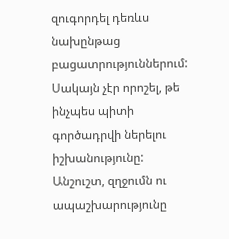զուգորդել դեռևս նախընթաց բացատրություններում: Սակայն չէր որոշել, թե ինչպես պիտի գործադրվի ներելու իշխանությունը: Անշուշտ, զղջումն ու ապաշխարությունը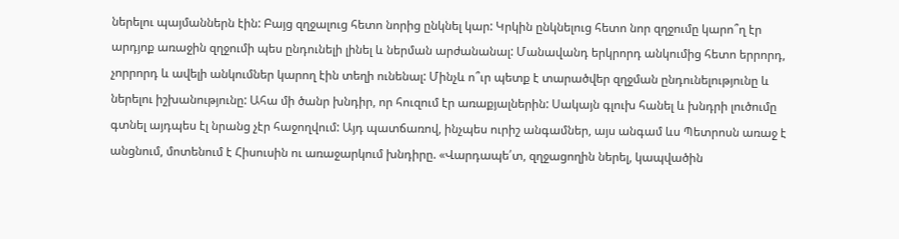ներելու պայմաններն էին: Բայց զղջալուց հետո նորից ընկնել կար: Կրկին ընկնելուց հետո նոր զղջումը կարո՞ղ էր արդյոք առաջին զղջումի պես ընդունելի լինել և ներման արժանանալ: Մանավանդ երկրորդ անկումից հետո երրորդ, չորրորդ և ավելի անկումներ կարող էին տեղի ունենալ: Մինչև ո՞ւր պետք է տարածվեր զղջման ընդունելությունը և ներելու իշխանությունը: Ահա մի ծանր խնդիր, որ հուզում էր առաքյալներին: Սակայն գլուխ հանել և խնդրի լուծումը գտնել այդպես էլ նրանց չէր հաջողվում: Այդ պատճառով, ինչպես ուրիշ անգամներ, այս անգամ ևս Պետրոսն առաջ է անցնում, մոտենում է Հիսուսին ու առաջարկում խնդիրը. «Վարդապե՛տ, զղջացողին ներել, կապվածին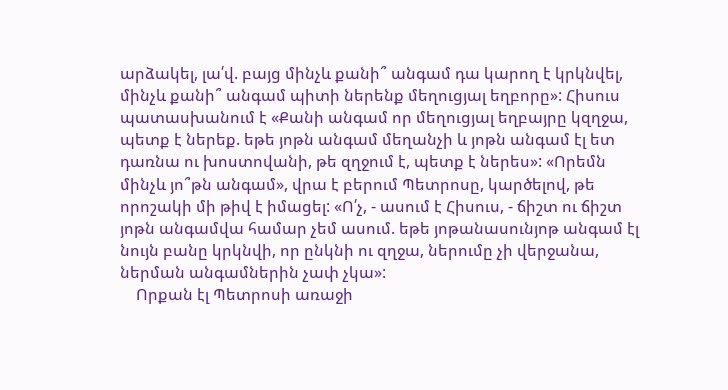արձակել, լա՛վ. բայց մինչև քանի՞ անգամ դա կարող է կրկնվել, մինչև քանի՞ անգամ պիտի ներենք մեղուցյալ եղբորը»: Հիսուս պատասխանում է «Քանի անգամ որ մեղուցյալ եղբայրը կզղջա, պետք է ներեք. եթե յոթն անգամ մեղանչի և յոթն անգամ էլ ետ դառնա ու խոստովանի, թե զղջում է, պետք է ներես»: «Որեմն մինչև յո՞թն անգամ», վրա է բերում Պետրոսը, կարծելով, թե որոշակի մի թիվ է իմացել: «Ո՛չ, - ասում է Հիսուս, - ճիշտ ու ճիշտ յոթն անգամվա համար չեմ ասում. եթե յոթանասունյոթ անգամ էլ նույն բանը կրկնվի, որ ընկնի ու զղջա, ներումը չի վերջանա, ներման անգամներին չափ չկա»:
    Որքան էլ Պետրոսի առաջի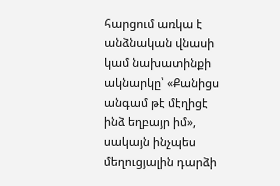հարցում առկա է անձնական վնասի կամ նախատինքի ակնարկը՝ «Քանիցս անգամ թէ մէղիցէ ինձ եղբայր իմ», սակայն ինչպես մեղուցյալին դարձի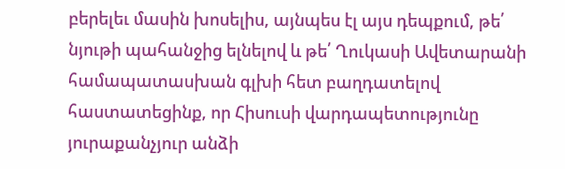բերելեւ մասին խոսելիս, այնպես էլ այս դեպքում, թե՛ նյութի պահանջից ելնելով և թե՛ Ղուկասի Ավետարանի համապատասխան գլխի հետ բաղդատելով հաստատեցինք, որ Հիսուսի վարդապետությունը յուրաքանչյուր անձի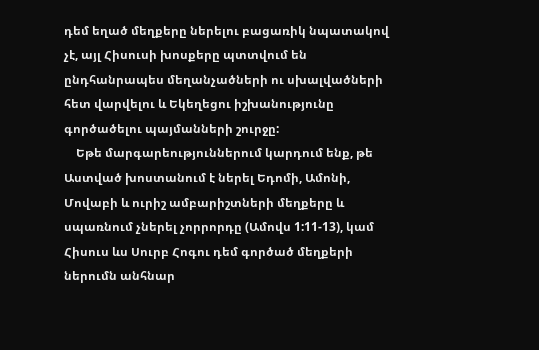դեմ եղած մեղքերը ներելու բացառիկ նպատակով չէ, այլ Հիսուսի խոսքերը պտտվում են ընդհանրապես մեղանչածների ու սխալվածների հետ վարվելու և Եկեղեցու իշխանությունը գործածելու պայմանների շուրջը:
    Եթե մարգարեություններում կարդում ենք, թե Աստված խոստանում է ներել Եդոմի, Ամոնի, Մովաբի և ուրիշ ամբարիշտների մեղքերը և սպառնում չներել չորրորդը (Ամովս 1:11-13), կամ Հիսուս ևս Սուրբ Հոգու դեմ գործած մեղքերի ներումն անհնար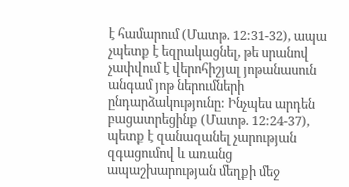է համարում (Մատթ. 12:31-32), ապա չպետք է եզրակացնել, թե սրանով չափվում է վերոհիշյալ յոթանասուն անգամ յոթ ներումների ընդարձակությունը: Ինչպես արդեն բացատրեցինք (Մատթ. 12:24-37), պետք է զանազանել չարության զգացումով և առանց ապաշխարության մեղքի մեջ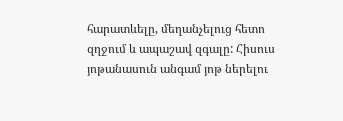հարատևելը, մեղանչելուց հետո զղջում և ապաշավ զգալը: Հիսուս յոթանասուն անգամ յոթ ներելու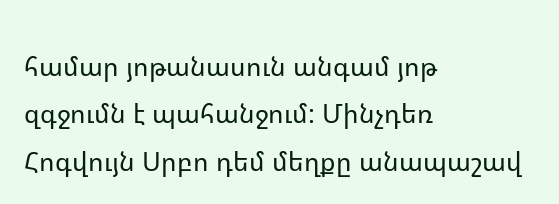համար յոթանասուն անգամ յոթ զգջումն է պահանջում: Մինչդեռ Հոգվույն Սրբո դեմ մեղքը անապաշավ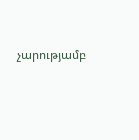չարությամբ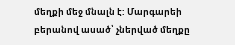մեղքի մեջ մնալն է: Մարգարեի բերանով ասած՝ չներված մեղքը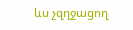ևս չզղջացող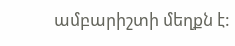ամբարիշտի մեղքն է: